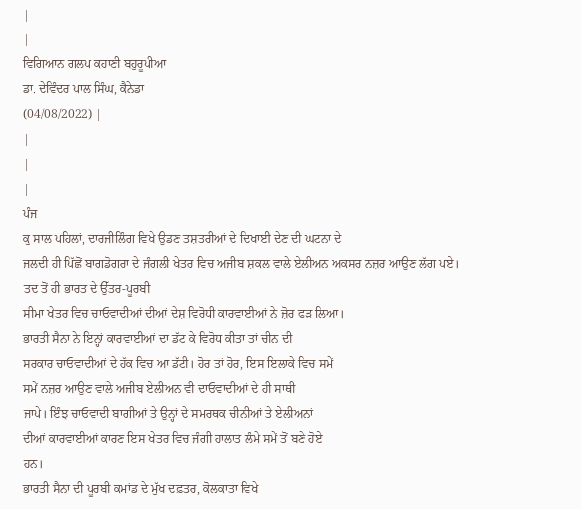|
|
ਵਿਗਿਆਨ ਗਲਪ ਕਹਾਣੀ ਬਹੁਰੂਪੀਆ
ਡਾ. ਦੇਵਿੰਦਰ ਪਾਲ ਸਿੰਘ, ਕੈਨੇਡਾ
(04/08/2022) |
|
|
|
ਪੰਜ
ਕੁ ਸਾਲ ਪਹਿਲਾਂ, ਦਾਰਜੀਲਿੰਗ ਵਿਖੇ ਉਡਣ ਤਸ਼ਤਰੀਆਂ ਦੇ ਦਿਖਾਈ ਦੇਣ ਦੀ ਘਟਨਾ ਦੇ
ਜਲਦੀ ਹੀ ਪਿੱਛੋਂ ਬਾਗਡੋਗਰਾ ਦੇ ਜੰਗਲੀ ਖੇਤਰ ਵਿਚ ਅਜੀਬ ਸ਼ਕਲ ਵਾਲੇ ਏਲੀਅਨ ਅਕਸਰ ਨਜ਼ਰ ਆਉਣ ਲੱਗ ਪਏ। ਤਦ ਤੋਂ ਹੀ ਭਾਰਤ ਦੇ ਉੱਤਰ-ਪੂਰਬੀ
ਸੀਮਾ ਖੇਤਰ ਵਿਚ ਚਾਓਵਾਦੀਆਂ ਦੀਆਂ ਦੇਸ਼ ਵਿਰੋਧੀ ਕਾਰਵਾਈਆਂ ਨੇ ਜ਼ੋਰ ਫੜ ਲਿਆ।
ਭਾਰਤੀ ਸੈਨਾ ਨੇ ਇਨ੍ਹਾਂ ਕਾਰਵਾਈਆਂ ਦਾ ਡੱਟ ਕੇ ਵਿਰੋਧ ਕੀਤਾ ਤਾਂ ਚੀਨ ਦੀ
ਸਰਕਾਰ ਚਾਓਵਾਦੀਆਂ ਦੇ ਹੱਕ ਵਿਚ ਆ ਡੱਟੀ। ਹੋਰ ਤਾਂ ਹੋਰ, ਇਸ ਇਲਾਕੇ ਵਿਚ ਸਮੇਂ
ਸਮੇਂ ਨਜ਼ਰ ਆਉਣ ਵਾਲੇ ਅਜੀਬ ਏਲੀਅਨ ਵੀ ਦਾਓਵਾਦੀਆਂ ਦੇ ਹੀ ਸਾਥੀ
ਜਾਪੇ। ਇੰਝ ਚਾਓਵਾਦੀ ਬਾਗੀਆਂ ਤੇ ਉਨ੍ਹਾਂ ਦੇ ਸਮਰਥਕ ਚੀਨੀਆਂ ਤੇ ਏਲੀਅਨਾਂ
ਦੀਆਂ ਕਾਰਵਾਈਆਂ ਕਾਰਣ ਇਸ ਖੇਤਰ ਵਿਚ ਜੰਗੀ ਹਾਲਾਤ ਲੰਮੇ ਸਮੇਂ ਤੋਂ ਬਣੇ ਹੋਏ
ਹਨ।
ਭਾਰਤੀ ਸੈਨਾ ਦੀ ਪੂਰਬੀ ਕਮਾਂਡ ਦੇ ਮੁੱਖ ਦਫ਼ਤਰ, ਕੋਲਕਾਤਾ ਵਿਖੇ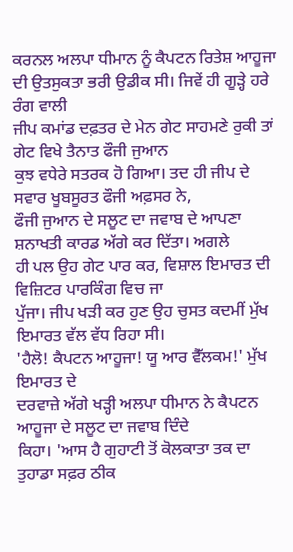ਕਰਨਲ ਅਲਪਾ ਧੀਮਾਨ ਨੂੰ ਕੈਪਟਨ ਰਿਤੇਸ਼ ਆਹੂਜਾ ਦੀ ਉਤਸੁਕਤਾ ਭਰੀ ਉਡੀਕ ਸੀ। ਜਿਵੇਂ ਹੀ ਗੂੜ੍ਹੇ ਹਰੇ ਰੰਗ ਵਾਲੀ
ਜੀਪ ਕਮਾਂਡ ਦਫ਼ਤਰ ਦੇ ਮੇਨ ਗੇਟ ਸਾਹਮਣੇ ਰੁਕੀ ਤਾਂ ਗੇਟ ਵਿਖੇ ਤੈਨਾਤ ਫੌਜੀ ਜੁਆਨ
ਕੁਝ ਵਧੇਰੇ ਸਤਰਕ ਹੋ ਗਿਆ। ਤਦ ਹੀ ਜੀਪ ਦੇ ਸਵਾਰ ਖੂਬਸੂਰਤ ਫੌਜੀ ਅਫ਼ਸਰ ਨੇ,
ਫੌਜੀ ਜੁਆਨ ਦੇ ਸਲੂਟ ਦਾ ਜਵਾਬ ਦੇ ਆਪਣਾ ਸ਼ਨਾਖਤੀ ਕਾਰਡ ਅੱਗੇ ਕਰ ਦਿੱਤਾ। ਅਗਲੇ
ਹੀ ਪਲ ਉਹ ਗੇਟ ਪਾਰ ਕਰ, ਵਿਸ਼ਾਲ ਇਮਾਰਤ ਦੀ ਵਿਜ਼ਿਟਰ ਪਾਰਕਿੰਗ ਵਿਚ ਜਾ
ਪੁੱਜਾ। ਜੀਪ ਖੜੀ ਕਰ ਹੁਣ ਉਹ ਚੁਸਤ ਕਦਮੀਂ ਮੁੱਖ ਇਮਾਰਤ ਵੱਲ ਵੱਧ ਰਿਹਾ ਸੀ।
'ਹੈਲੋ! ਕੈਪਟਨ ਆਹੂਜਾ! ਯੂ ਆਰ ਵੈੱਲਕਮ!' ਮੁੱਖ ਇਮਾਰਤ ਦੇ
ਦਰਵਾਜ਼ੇ ਅੱਗੇ ਖੜ੍ਹੀ ਅਲਪਾ ਧੀਮਾਨ ਨੇ ਕੈਪਟਨ ਆਹੂਜਾ ਦੇ ਸਲੂਟ ਦਾ ਜਵਾਬ ਦਿੰਦੇ
ਕਿਹਾ। 'ਆਸ ਹੈ ਗੁਹਾਟੀ ਤੋਂ ਕੋਲਕਾਤਾ ਤਕ ਦਾ ਤੁਹਾਡਾ ਸਫ਼ਰ ਠੀਕ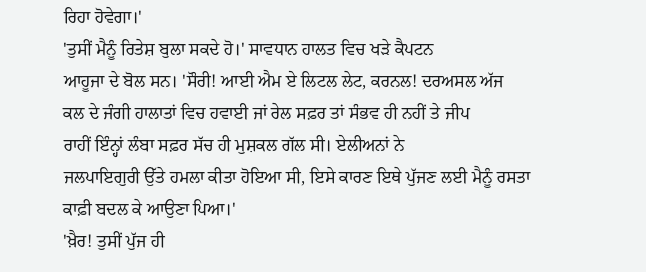ਰਿਹਾ ਹੋਵੇਗਾ।'
'ਤੁਸੀਂ ਮੈਨੂੰ ਰਿਤੇਸ਼ ਬੁਲਾ ਸਕਦੇ ਹੋ।' ਸਾਵਧਾਨ ਹਾਲਤ ਵਿਚ ਖੜੇ ਕੈਪਟਨ
ਆਹੂਜਾ ਦੇ ਬੋਲ ਸਨ। 'ਸੌਰੀ! ਆਈ ਐਮ ਏ ਲਿਟਲ ਲੇਟ, ਕਰਨਲ! ਦਰਅਸਲ ਅੱਜ
ਕਲ ਦੇ ਜੰਗੀ ਹਾਲਾਤਾਂ ਵਿਚ ਹਵਾਈ ਜਾਂ ਰੇਲ ਸਫ਼ਰ ਤਾਂ ਸੰਭਵ ਹੀ ਨਹੀਂ ਤੇ ਜੀਪ
ਰਾਹੀਂ ਇੰਨ੍ਹਾਂ ਲੰਬਾ ਸਫ਼ਰ ਸੱਚ ਹੀ ਮੁਸ਼ਕਲ ਗੱਲ ਸੀ। ਏਲੀਅਨਾਂ ਨੇ
ਜਲਪਾਇਗੁਰੀ ਉੱਤੇ ਹਮਲਾ ਕੀਤਾ ਹੋਇਆ ਸੀ, ਇਸੇ ਕਾਰਣ ਇਥੇ ਪੁੱਜਣ ਲਈ ਮੈਨੂੰ ਰਸਤਾ
ਕਾਫ਼ੀ ਬਦਲ ਕੇ ਆਉਣਾ ਪਿਆ।'
'ਖ਼ੈਰ! ਤੁਸੀਂ ਪੁੱਜ ਹੀ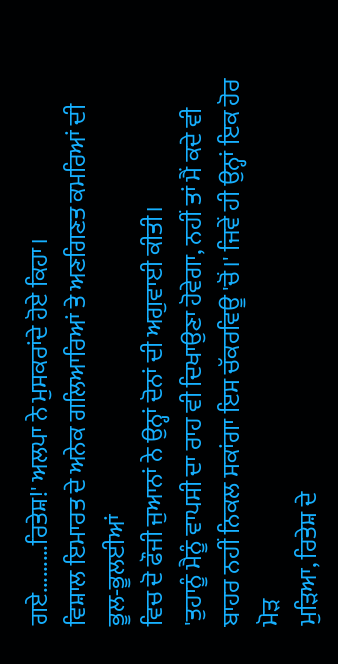ਗਏ.........ਰਿਤੇਸ਼!' ਅਲਪਾ ਨੇ ਮੁਸਕਰਾਂਦੇ ਹੋਏ ਕਿਹਾ।
ਵਿਸ਼ਾਲ ਇਮਾਰਤ ਦੇ ਅਨੇਕ ਗਲਿਆਰਿਆਂ ਤੇ ਅਣਗਿਣਤ ਕਮਰਿਆਂ ਦੀ ਭੂਲ-ਭੂਲਈਆਂ
ਵਿਚ ਦੋ ਫੌਜੀ ਜੁਆਨਾਂ ਨੇ ਉਨ੍ਹਾਂ ਦੋਨਾਂ ਦੀ ਅਗੁਵਾਈ ਕੀਤੀ।
'ਤੁਹਾਨੂੰ ਮੈਨੂੰ ਵਾਪਸੀ ਦਾ ਰਾਹ ਵੀ ਦਿਖਾਉਣਾ ਹੋਵੇਗਾ, ਨਹੀਂ ਤਾਂ ਮੈਂ ਕਦੇ ਵੀ
ਬਾਹਰ ਨਹੀਂ ਨਿਕਲ ਸਕਾਂਗਾ ਇਸ ਚੱਕਰਵਿਊ 'ਚੋਂ।' ਜਿਵੇਂ ਹੀ ਉਨ੍ਹਾਂ ਇਕ ਹੋਰ ਮੋੜ
ਮੁੜਿਆ, ਰਿਤੇਸ਼ ਦੇ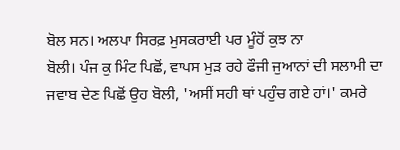ਬੋਲ ਸਨ। ਅਲਪਾ ਸਿਰਫ਼ ਮੁਸਕਰਾਈ ਪਰ ਮੂੰਹੋਂ ਕੁਝ ਨਾ
ਬੋਲੀ। ਪੰਜ ਕੁ ਮਿੰਟ ਪਿਛੋਂ, ਵਾਪਸ ਮੁੜ ਰਹੇ ਫੌਜੀ ਜੁਆਨਾਂ ਦੀ ਸਲਾਮੀ ਦਾ
ਜਵਾਬ ਦੇਣ ਪਿਛੋਂ ਉਹ ਬੋਲੀ, 'ਅਸੀਂ ਸਹੀ ਥਾਂ ਪਹੁੰਚ ਗਏ ਹਾਂ।' ਕਮਰੇ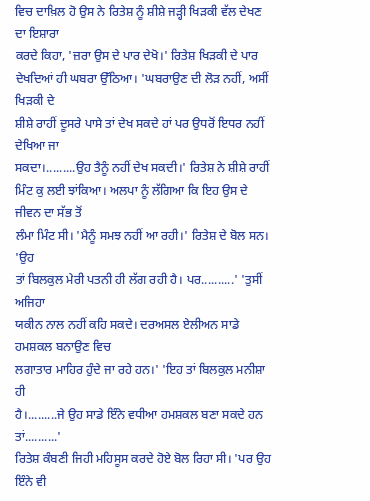ਵਿਚ ਦਾਖ਼ਿਲ ਹੋ ਉਸ ਨੇ ਰਿਤੇਸ਼ ਨੂੰ ਸ਼ੀਸ਼ੇ ਜੜ੍ਹੀ ਖਿੜਕੀ ਵੱਲ ਦੇਖਣ ਦਾ ਇਸ਼ਾਰਾ
ਕਰਦੇ ਕਿਹਾ, 'ਜ਼ਰਾ ਉਸ ਦੇ ਪਾਰ ਦੇਖੋ।' ਰਿਤੇਸ਼ ਖਿੜਕੀ ਦੇ ਪਾਰ
ਦੇਖਦਿਆਂ ਹੀ ਘਬਰਾ ਉੱਠਿਆ। 'ਘਬਰਾਉਣ ਦੀ ਲੋੜ ਨਹੀਂ, ਅਸੀਂ ਖਿੜਕੀ ਦੇ
ਸ਼ੀਸ਼ੇ ਰਾਹੀਂ ਦੂਸਰੇ ਪਾਸੇ ਤਾਂ ਦੇਖ ਸਕਦੇ ਹਾਂ ਪਰ ਉਧਰੋਂ ਇਧਰ ਨਹੀਂ ਦੇਖਿਆ ਜਾ
ਸਕਦਾ।.........ਉਹ ਤੈਨੂੰ ਨਹੀਂ ਦੇਖ ਸਕਦੀ।' ਰਿਤੇਸ਼ ਨੇ ਸ਼ੀਸ਼ੇ ਰਾਹੀਂ
ਮਿੰਟ ਕੁ ਲਈ ਝਾਂਕਿਆ। ਅਲਪਾ ਨੂੰ ਲੱਗਿਆ ਕਿ ਇਹ ਉਸ ਦੇ ਜੀਵਨ ਦਾ ਸੱਭ ਤੋਂ
ਲੰਮਾ ਮਿੰਟ ਸੀ। 'ਮੈਨੂੰ ਸਮਝ ਨਹੀਂ ਆ ਰਹੀ।' ਰਿਤੇਸ਼ ਦੇ ਬੋਲ ਸਨ। 'ਉਹ
ਤਾਂ ਬਿਲਕੁਲ ਮੇਰੀ ਪਤਨੀ ਹੀ ਲੱਗ ਰਹੀ ਹੈ। ਪਰ..........' 'ਤੁਸੀਂ ਅਜਿਹਾ
ਯਕੀਨ ਨਾਲ ਨਹੀਂ ਕਹਿ ਸਕਦੇ। ਦਰਅਸਲ ਏਲੀਅਨ ਸਾਡੇ ਹਮਸ਼ਕਲ ਬਨਾਉਣ ਵਿਚ
ਲਗਾਤਾਰ ਮਾਹਿਰ ਹੁੰਦੇ ਜਾ ਰਹੇ ਹਨ।' 'ਇਹ ਤਾਂ ਬਿਲਕੁਲ ਮਨੀਸ਼ਾ ਹੀ
ਹੈ।.........ਜੇ ਉਹ ਸਾਡੇ ਇੰਨੇ ਵਧੀਆ ਹਮਸ਼ਕਲ ਬਣਾ ਸਕਦੇ ਹਨ ਤਾਂ..........'
ਰਿਤੇਸ਼ ਕੰਬਣੀ ਜਿਹੀ ਮਹਿਸੂਸ ਕਰਦੇ ਹੋਏ ਬੋਲ ਰਿਹਾ ਸੀ। 'ਪਰ ਉਹ ਇੰਨੇ ਵੀ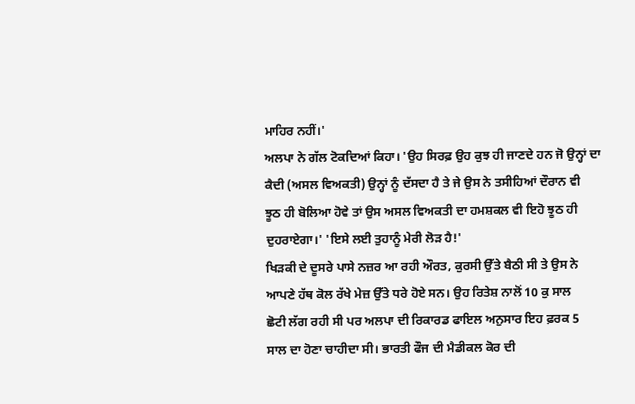ਮਾਹਿਰ ਨਹੀਂ।'
ਅਲਪਾ ਨੇ ਗੱਲ ਟੋਕਦਿਆਂ ਕਿਹਾ। 'ਉਹ ਸਿਰਫ਼ ਉਹ ਕੁਝ ਹੀ ਜਾਣਦੇ ਹਨ ਜੋ ਉਨ੍ਹਾਂ ਦਾ
ਕੈਦੀ (ਅਸਲ ਵਿਅਕਤੀ) ਉਨ੍ਹਾਂ ਨੂੰ ਦੱਸਦਾ ਹੈ ਤੇ ਜੇ ਉਸ ਨੇ ਤਸੀਹਿਆਂ ਦੌਰਾਨ ਵੀ
ਝੂਠ ਹੀ ਬੋਲਿਆ ਹੋਵੇ ਤਾਂ ਉਸ ਅਸਲ ਵਿਅਕਤੀ ਦਾ ਹਮਸ਼ਕਲ ਵੀ ਇਹੋ ਝੂਠ ਹੀ
ਦੁਹਰਾਏਗਾ।' 'ਇਸੇ ਲਈ ਤੁਹਾਨੂੰ ਮੇਰੀ ਲੋੜ ਹੈ!'
ਖਿੜਕੀ ਦੇ ਦੂਸਰੇ ਪਾਸੇ ਨਜ਼ਰ ਆ ਰਹੀ ਔਰਤ, ਕੁਰਸੀ ਉੱਤੇ ਬੈਠੀ ਸੀ ਤੇ ਉਸ ਨੇ
ਆਪਣੇ ਹੱਥ ਕੋਲ ਰੱਖੇ ਮੇਜ਼ ਉੱਤੇ ਧਰੇ ਹੋਏ ਸਨ। ਉਹ ਰਿਤੇਸ਼ ਨਾਲੋਂ 10 ਕੁ ਸਾਲ
ਛੋਟੀ ਲੱਗ ਰਹੀ ਸੀ ਪਰ ਅਲਪਾ ਦੀ ਰਿਕਾਰਡ ਫਾਇਲ ਅਨੁਸਾਰ ਇਹ ਫ਼ਰਕ 5
ਸਾਲ ਦਾ ਹੋਣਾ ਚਾਹੀਦਾ ਸੀ। ਭਾਰਤੀ ਫੌਜ ਦੀ ਮੈਡੀਕਲ ਕੋਰ ਦੀ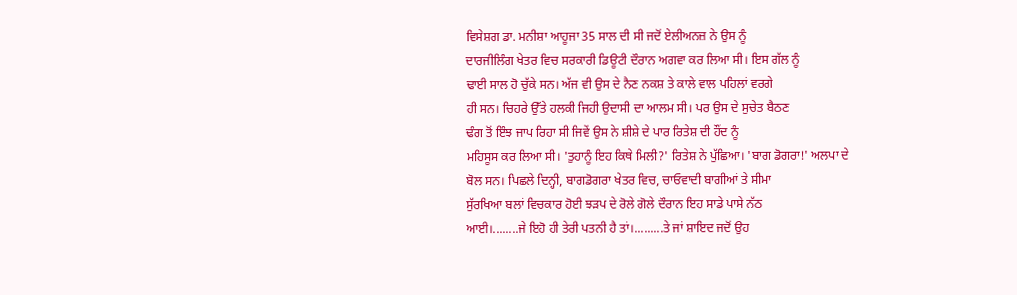ਵਿਸੇਸ਼ਗ ਡਾ. ਮਨੀਸ਼ਾ ਆਹੂਜਾ 35 ਸਾਲ ਦੀ ਸੀ ਜਦੋਂ ਏਲੀਅਨਜ਼ ਨੇ ਉਸ ਨੂੰ
ਦਾਰਜੀਲਿੰਗ ਖੇਤਰ ਵਿਚ ਸਰਕਾਰੀ ਡਿਊਟੀ ਦੌਰਾਨ ਅਗਵਾ ਕਰ ਲਿਆ ਸੀ। ਇਸ ਗੱਲ ਨੂੰ
ਢਾਈ ਸਾਲ ਹੋ ਚੁੱਕੇ ਸਨ। ਅੱਜ ਵੀ ਉਸ ਦੇ ਨੈਣ ਨਕਸ਼ ਤੇ ਕਾਲੇ ਵਾਲ ਪਹਿਲਾਂ ਵਰਗੇ
ਹੀ ਸਨ। ਚਿਹਰੇ ਉੱਤੇ ਹਲਕੀ ਜਿਹੀ ਉਦਾਸੀ ਦਾ ਆਲਮ ਸੀ। ਪਰ ਉਸ ਦੇ ਸੁਚੇਤ ਬੈਠਣ
ਢੰਗ ਤੋਂ ਇੰਝ ਜਾਪ ਰਿਹਾ ਸੀ ਜਿਵੇਂ ਉਸ ਨੇ ਸ਼ੀਸ਼ੇ ਦੇ ਪਾਰ ਰਿਤੇਸ਼ ਦੀ ਹੌਂਦ ਨੂੰ
ਮਹਿਸੂਸ ਕਰ ਲਿਆ ਸੀ। 'ਤੁਹਾਨੂੰ ਇਹ ਕਿਥੇ ਮਿਲੀ?' ਰਿਤੇਸ਼ ਨੇ ਪੁੱਛਿਆ। 'ਬਾਗ ਡੋਗਰਾ!' ਅਲਪਾ ਦੇ
ਬੋਲ ਸਨ। ਪਿਛਲੇ ਦਿਨ੍ਹੀ, ਬਾਗਡੋਗਰਾ ਖੇਤਰ ਵਿਚ, ਚਾਓਵਾਦੀ ਬਾਗੀਆਂ ਤੇ ਸੀਮਾ
ਸੁੱਰਖਿਆ ਬਲਾਂ ਵਿਚਕਾਰ ਹੋਈ ਝੜਪ ਦੇ ਰੋਲੇ ਗੋਲੇ ਦੌਰਾਨ ਇਹ ਸਾਡੇ ਪਾਸੇ ਨੱਠ
ਆਈ।........ਜੇ ਇਹੋ ਹੀ ਤੇਰੀ ਪਤਨੀ ਹੈ ਤਾਂ।.........ਤੇ ਜਾਂ ਸ਼ਾਇਦ ਜਦੋਂ ਉਹ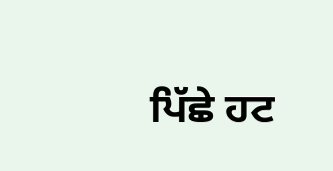ਪਿੱਛੇ ਹਟ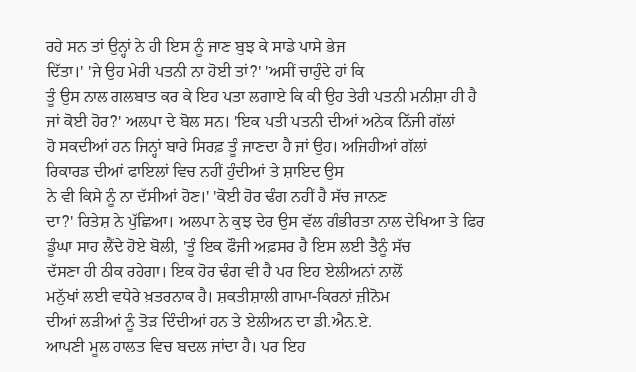ਰਹੇ ਸਨ ਤਾਂ ਉਨ੍ਹਾਂ ਨੇ ਹੀ ਇਸ ਨੂੰ ਜਾਣ ਬੁਝ ਕੇ ਸਾਡੇ ਪਾਸੇ ਭੇਜ
ਦਿੱਤਾ।' 'ਜੇ ਉਹ ਮੇਰੀ ਪਤਨੀ ਨਾ ਹੋਈ ਤਾਂ?' 'ਅਸੀਂ ਚਾਹੁੰਦੇ ਹਾਂ ਕਿ
ਤੂੰ ਉਸ ਨਾਲ ਗਲਬਾਤ ਕਰ ਕੇ ਇਹ ਪਤਾ ਲਗਾਏ ਕਿ ਕੀ ਉਹ ਤੇਰੀ ਪਤਨੀ ਮਨੀਸ਼ਾ ਹੀ ਹੈ
ਜਾਂ ਕੋਈ ਹੋਰ?' ਅਲਪਾ ਦੇ ਬੋਲ ਸਨ। 'ਇਕ ਪਤੀ ਪਤਨੀ ਦੀਆਂ ਅਨੇਕ ਨਿੱਜੀ ਗੱਲਾਂ
ਹੋ ਸਕਦੀਆਂ ਹਨ ਜਿਨ੍ਹਾਂ ਬਾਰੇ ਸਿਰਫ਼ ਤੂੰ ਜਾਣਦਾ ਹੈ ਜਾਂ ਉਹ। ਅਜਿਹੀਆਂ ਗੱਲਾਂ
ਰਿਕਾਰਡ ਦੀਆਂ ਫਾਇਲਾਂ ਵਿਚ ਨਹੀਂ ਹੁੰਦੀਆਂ ਤੇ ਸ਼ਾਇਦ ਉਸ
ਨੇ ਵੀ ਕਿਸੇ ਨੂੰ ਨਾ ਦੱਸੀਆਂ ਹੋਣ।' 'ਕੋਈ ਹੋਰ ਢੰਗ ਨਹੀਂ ਹੈ ਸੱਚ ਜਾਨਣ
ਦਾ?' ਰਿਤੇਸ਼ ਨੇ ਪੁੱਛਿਆ। ਅਲਪਾ ਨੇ ਕੁਝ ਦੇਰ ਉਸ ਵੱਲ ਗੰਭੀਰਤਾ ਨਾਲ ਦੇਖਿਆ ਤੇ ਫਿਰ
ਡੂੰਘਾ ਸਾਹ ਲੈਂਦੇ ਹੋਏ ਬੋਲੀ, 'ਤੂੰ ਇਕ ਫੌਜੀ ਅਫ਼ਸਰ ਹੈ ਇਸ ਲਈ ਤੈਨੂੰ ਸੱਚ
ਦੱਸਣਾ ਹੀ ਠੀਕ ਰਹੇਗਾ। ਇਕ ਹੋਰ ਢੰਗ ਵੀ ਹੈ ਪਰ ਇਹ ਏਲੀਅਨਾਂ ਨਾਲੋਂ
ਮਨੁੱਖਾਂ ਲਈ ਵਧੇਰੇ ਖ਼ਤਰਨਾਕ ਹੈ। ਸ਼ਕਤੀਸ਼ਾਲੀ ਗਾਮਾ-ਕਿਰਨਾਂ ਜ਼ੀਨੋਮ
ਦੀਆਂ ਲੜੀਆਂ ਨੂੰ ਤੋੜ ਦਿੰਦੀਆਂ ਹਨ ਤੇ ਏਲੀਅਨ ਦਾ ਡੀ.ਐਨ.ਏ.
ਆਪਣੀ ਮੂਲ ਹਾਲਤ ਵਿਚ ਬਦਲ ਜਾਂਦਾ ਹੈ। ਪਰ ਇਹ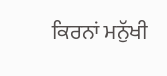ਕਿਰਨਾਂ ਮਨੁੱਖੀ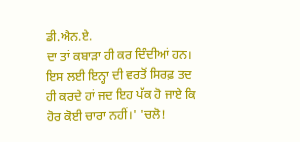ਡੀ.ਐਨ.ਏ.
ਦਾ ਤਾਂ ਕਬਾੜਾ ਹੀ ਕਰ ਦਿੰਦੀਆਂ ਹਨ। ਇਸ ਲਈ ਇਨ੍ਹਾ ਦੀ ਵਰਤੋਂ ਸਿਰਫ਼ ਤਦ
ਹੀ ਕਰਦੇ ਹਾਂ ਜਦ ਇਹ ਪੱਕ ਹੋ ਜਾਏ ਕਿ ਹੋਰ ਕੋਈ ਚਾਰਾ ਨਹੀਂ।' 'ਚਲੋ!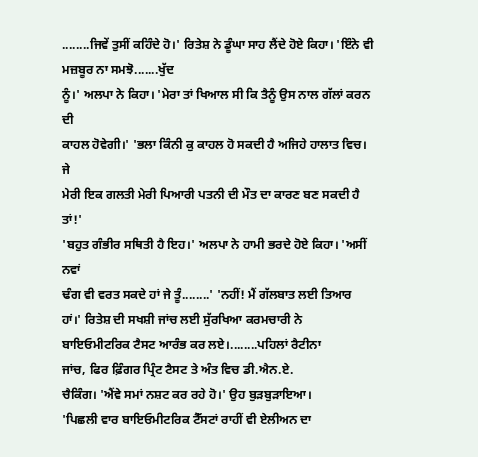........ਜਿਵੇਂ ਤੁਸੀਂ ਕਹਿੰਦੇ ਹੋ।' ਰਿਤੇਸ਼ ਨੇ ਡੂੰਘਾ ਸਾਹ ਲੈਂਦੇ ਹੋਏ ਕਿਹਾ। 'ਇੰਨੇ ਵੀ ਮਜ਼ਬੂਰ ਨਾ ਸਮਝੋ.......ਖੁੱਦ
ਨੂੰ।' ਅਲਪਾ ਨੇ ਕਿਹਾ। 'ਮੇਰਾ ਤਾਂ ਖਿਆਲ ਸੀ ਕਿ ਤੈਨੂੰ ਉਸ ਨਾਲ ਗੱਲਾਂ ਕਰਨ ਦੀ
ਕਾਹਲ ਹੋਵੇਗੀ।' 'ਭਲਾ ਕਿੰਨੀ ਕੁ ਕਾਹਲ ਹੋ ਸਕਦੀ ਹੈ ਅਜਿਹੇ ਹਾਲਾਤ ਵਿਚ। ਜੇ
ਮੇਰੀ ਇਕ ਗਲਤੀ ਮੇਰੀ ਪਿਆਰੀ ਪਤਨੀ ਦੀ ਮੌਤ ਦਾ ਕਾਰਣ ਬਣ ਸਕਦੀ ਹੈ ਤਾਂ!'
'ਬਹੁਤ ਗੰਭੀਰ ਸਥਿਤੀ ਹੈ ਇਹ।' ਅਲਪਾ ਨੇ ਹਾਮੀ ਭਰਦੇ ਹੋਏ ਕਿਹਾ। 'ਅਸੀਂ ਨਵਾਂ
ਢੰਗ ਵੀ ਵਰਤ ਸਕਦੇ ਹਾਂ ਜੇ ਤੂੰ........' 'ਨਹੀਂ! ਮੈਂ ਗੱਲਬਾਤ ਲਈ ਤਿਆਰ
ਹਾਂ।' ਰਿਤੇਸ਼ ਦੀ ਸਖਸ਼ੀ ਜਾਂਚ ਲਈ ਸੁੱਰਖਿਆ ਕਰਮਚਾਰੀ ਨੇ
ਬਾਇਓਮੀਟਰਿਕ ਟੈਸਟ ਆਰੰਭ ਕਰ ਲਏ।........ਪਹਿਲਾਂ ਰੈਟੀਨਾ
ਜਾਂਚ, ਫਿਰ ਫ਼ਿੰਗਰ ਪ੍ਰਿੰਟ ਟੈਸਟ ਤੇ ਅੰਤ ਵਿਚ ਡੀ.ਐਨ.ਏ.
ਚੈਕਿੰਗ। 'ਐਂਵੇ ਸਮਾਂ ਨਸ਼ਟ ਕਰ ਰਹੇ ਹੋ।' ਉਹ ਬੁੜਬੁੜਾਇਆ।
'ਪਿਛਲੀ ਵਾਰ ਬਾਇਓਮੀਟਰਿਕ ਟੈੱਸਟਾਂ ਰਾਹੀਂ ਵੀ ਏਲੀਅਨ ਦਾ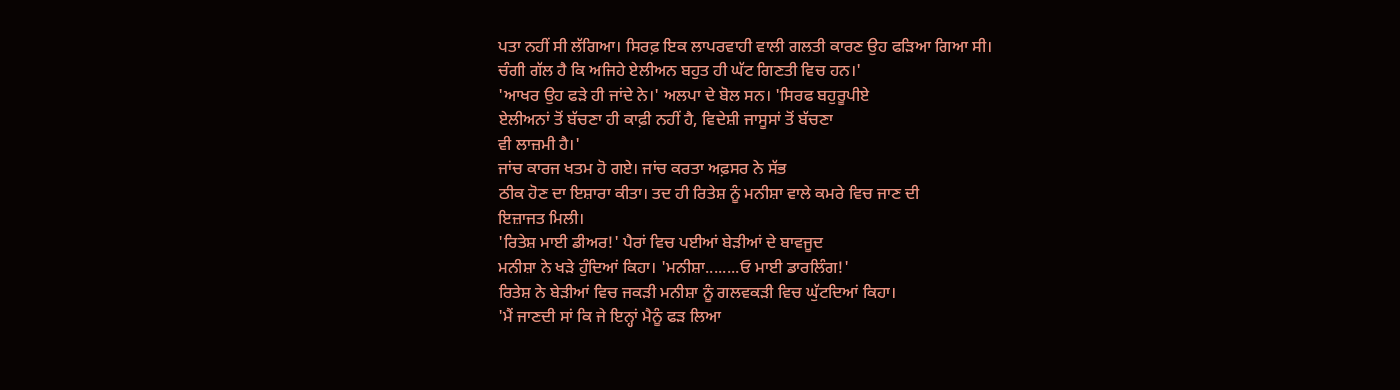ਪਤਾ ਨਹੀਂ ਸੀ ਲੱਗਿਆ। ਸਿਰਫ਼ ਇਕ ਲਾਪਰਵਾਹੀ ਵਾਲੀ ਗਲਤੀ ਕਾਰਣ ਉਹ ਫੜਿਆ ਗਿਆ ਸੀ।
ਚੰਗੀ ਗੱਲ ਹੈ ਕਿ ਅਜਿਹੇ ਏਲੀਅਨ ਬਹੁਤ ਹੀ ਘੱਟ ਗਿਣਤੀ ਵਿਚ ਹਨ।'
'ਆਖਰ ਉਹ ਫੜੇ ਹੀ ਜਾਂਦੇ ਨੇ।' ਅਲਪਾ ਦੇ ਬੋਲ ਸਨ। 'ਸਿਰਫ ਬਹੁਰੂਪੀਏ
ਏਲੀਅਨਾਂ ਤੋਂ ਬੱਚਣਾ ਹੀ ਕਾਫ਼ੀ ਨਹੀਂ ਹੈ, ਵਿਦੇਸ਼ੀ ਜਾਸੂਸਾਂ ਤੋਂ ਬੱਚਣਾ
ਵੀ ਲਾਜ਼ਮੀ ਹੈ।'
ਜਾਂਚ ਕਾਰਜ ਖਤਮ ਹੋ ਗਏ। ਜਾਂਚ ਕਰਤਾ ਅਫ਼ਸਰ ਨੇ ਸੱਭ
ਠੀਕ ਹੋਣ ਦਾ ਇਸ਼ਾਰਾ ਕੀਤਾ। ਤਦ ਹੀ ਰਿਤੇਸ਼ ਨੂੰ ਮਨੀਸ਼ਾ ਵਾਲੇ ਕਮਰੇ ਵਿਚ ਜਾਣ ਦੀ
ਇਜ਼ਾਜਤ ਮਿਲੀ।
'ਰਿਤੇਸ਼ ਮਾਈ ਡੀਅਰ!' ਪੈਰਾਂ ਵਿਚ ਪਈਆਂ ਬੇੜੀਆਂ ਦੇ ਬਾਵਜੂਦ
ਮਨੀਸ਼ਾ ਨੇ ਖੜੇ ਹੁੰਦਿਆਂ ਕਿਹਾ। 'ਮਨੀਸ਼ਾ........ਓ ਮਾਈ ਡਾਰਲਿੰਗ!'
ਰਿਤੇਸ਼ ਨੇ ਬੇੜੀਆਂ ਵਿਚ ਜਕੜੀ ਮਨੀਸ਼ਾ ਨੂੰ ਗਲਵਕੜੀ ਵਿਚ ਘੁੱਟਦਿਆਂ ਕਿਹਾ।
'ਮੈਂ ਜਾਣਦੀ ਸਾਂ ਕਿ ਜੇ ਇਨ੍ਹਾਂ ਮੈਨੂੰ ਫੜ ਲਿਆ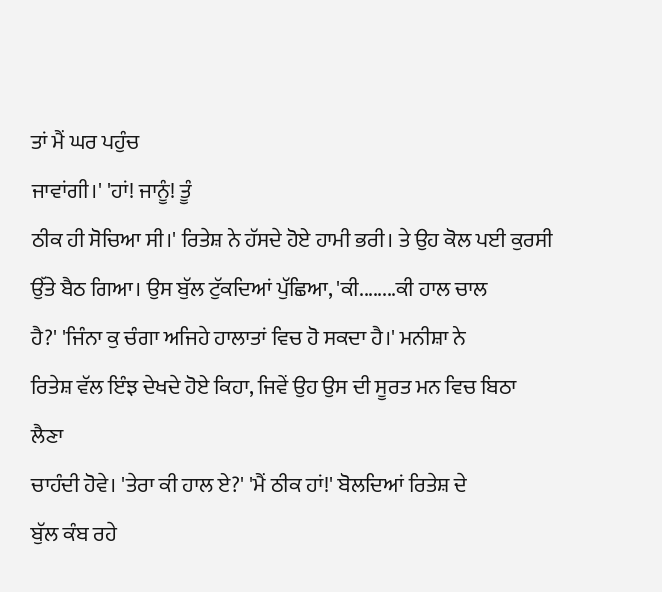ਤਾਂ ਮੈਂ ਘਰ ਪਹੁੰਚ
ਜਾਵਾਂਗੀ।' 'ਹਾਂ! ਜਾਨੂੰ! ਤੂੰ
ਠੀਕ ਹੀ ਸੋਚਿਆ ਸੀ।' ਰਿਤੇਸ਼ ਨੇ ਹੱਸਦੇ ਹੋਏ ਹਾਮੀ ਭਰੀ। ਤੇ ਉਹ ਕੋਲ ਪਈ ਕੁਰਸੀ
ਉੱਤੇ ਬੈਠ ਗਿਆ। ਉਸ ਬੁੱਲ ਟੁੱਕਦਿਆਂ ਪੁੱਛਿਆ, 'ਕੀ........ਕੀ ਹਾਲ ਚਾਲ
ਹੈ?' 'ਜਿੰਨਾ ਕੁ ਚੰਗਾ ਅਜਿਹੇ ਹਾਲਾਤਾਂ ਵਿਚ ਹੋ ਸਕਦਾ ਹੈ।' ਮਨੀਸ਼ਾ ਨੇ
ਰਿਤੇਸ਼ ਵੱਲ ਇੰਝ ਦੇਖਦੇ ਹੋਏ ਕਿਹਾ, ਜਿਵੇਂ ਉਹ ਉਸ ਦੀ ਸੂਰਤ ਮਨ ਵਿਚ ਬਿਠਾ ਲੈਣਾ
ਚਾਹੰਦੀ ਹੋਵੇ। 'ਤੇਰਾ ਕੀ ਹਾਲ ਏ?' 'ਮੈਂ ਠੀਕ ਹਾਂ!' ਬੋਲਦਿਆਂ ਰਿਤੇਸ਼ ਦੇ
ਬੁੱਲ ਕੰਬ ਰਹੇ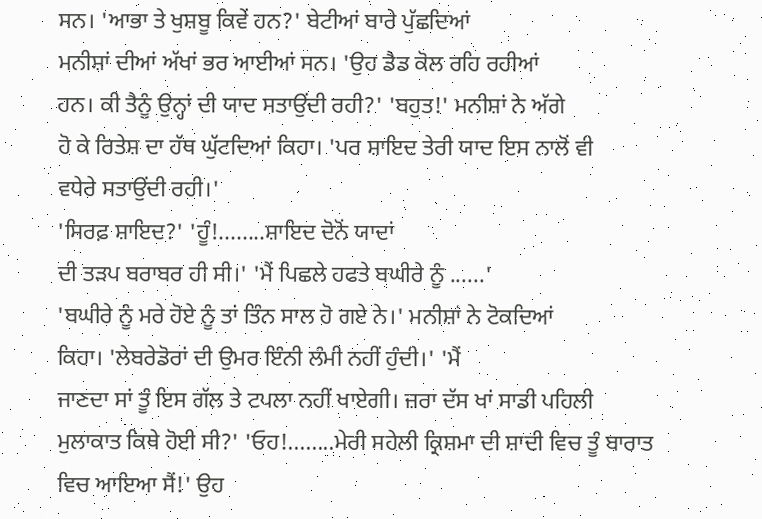ਸਨ। 'ਆਭਾ ਤੇ ਖੁਸ਼ਬੂ ਕਿਵੇਂ ਹਨ?' ਬੇਟੀਆਂ ਬਾਰੇ ਪੁੱਛਦਿਆਂ
ਮਨੀਸ਼ਾਂ ਦੀਆਂ ਅੱਖਾਂ ਭਰ ਆਈਆਂ ਸਨ। 'ਉਹ ਡੈਡ ਕੋਲ ਰਹਿ ਰਹੀਆਂ
ਹਨ। ਕੀ ਤੈਨੂੰ ਉਨ੍ਹਾਂ ਦੀ ਯਾਦ ਸਤਾਉਂਦੀ ਰਹੀ?' 'ਬਹੁਤ!' ਮਨੀਸ਼ਾਂ ਨੇ ਅੱਗੇ
ਹੋ ਕੇ ਰਿਤੇਸ਼ ਦਾ ਹੱਥ ਘੁੱਟਦਿਆਂ ਕਿਹਾ। 'ਪਰ ਸ਼ਾਇਦ ਤੇਰੀ ਯਾਦ ਇਸ ਨਾਲੋਂ ਵੀ
ਵਧੇਰੇ ਸਤਾਉਂਦੀ ਰਹੀ।'
'ਸਿਰਫ਼ ਸ਼ਾਇਦ?' 'ਹੂੰ!........ਸ਼ਾਇਦ ਦੋਨੋਂ ਯਾਦਾਂ
ਦੀ ਤੜਪ ਬਰਾਬਰ ਹੀ ਸੀ।' 'ਮੈਂ ਪਿਛਲੇ ਹਫਤੇ ਬਘੀਰੇ ਨੂੰ ......'
'ਬਘੀਰੇ ਨੂੰ ਮਰੇ ਹੋਏ ਨੂੰ ਤਾਂ ਤਿੰਨ ਸਾਲ ਹੋ ਗਏ ਨੇ।' ਮਨੀਸ਼ਾਂ ਨੇ ਟੋਕਦਿਆਂ
ਕਿਹਾ। 'ਲੇਬਰੇਡੋਰਾਂ ਦੀ ਉਮਰ ਇੰਨੀ ਲੰਮੀ ਨਹੀਂ ਹੁੰਦੀ।' 'ਮੈਂ
ਜਾਣਦਾ ਸਾਂ ਤੂੰ ਇਸ ਗੱਲ ਤੇ ਟਪਲਾ ਨਹੀਂ ਖਾਏਗੀ। ਜ਼ਰਾ ਦੱਸ ਖਾਂ ਸਾਡੀ ਪਹਿਲੀ
ਮੁਲਾਕਾਤ ਕਿਥੇ ਹੋਈ ਸੀ?' 'ਓਹ!........ਮੇਰੀ ਸਹੇਲੀ ਕ੍ਰਿਸ਼ਮਾ ਦੀ ਸ਼ਾਦੀ ਵਿਚ ਤੂੰ ਬਾਰਾਤ
ਵਿਚ ਆਇਆ ਸੈਂ!' ਉਹ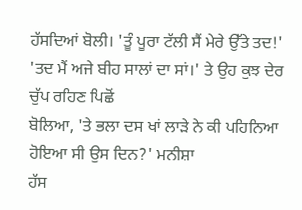ਹੱਸਦਿਆਂ ਬੋਲੀ। 'ਤੂੰ ਪੂਰਾ ਟੱਲੀ ਸੈਂ ਮੇਰੇ ਉੱਤੇ ਤਦ!'
'ਤਦ ਮੈਂ ਅਜੇ ਬੀਹ ਸਾਲਾਂ ਦਾ ਸਾਂ।' ਤੇ ਉਹ ਕੁਝ ਦੇਰ ਚੁੱਪ ਰਹਿਣ ਪਿਛੋਂ
ਬੋਲਿਆ, 'ਤੇ ਭਲਾ ਦਸ ਖਾਂ ਲਾੜੇ ਨੇ ਕੀ ਪਹਿਨਿਆ ਹੋਇਆ ਸੀ ਉਸ ਦਿਨ?' ਮਨੀਸ਼ਾ
ਹੱਸ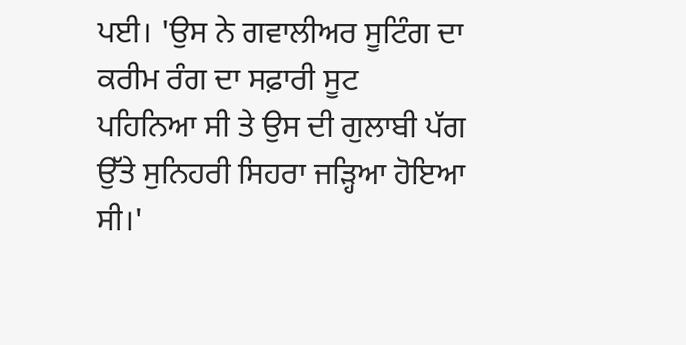ਪਈ। 'ਉਸ ਨੇ ਗਵਾਲੀਅਰ ਸੂਟਿੰਗ ਦਾ ਕਰੀਮ ਰੰਗ ਦਾ ਸਫ਼ਾਰੀ ਸੂਟ
ਪਹਿਨਿਆ ਸੀ ਤੇ ਉਸ ਦੀ ਗੁਲਾਬੀ ਪੱਗ ਉੱਤੇ ਸੁਨਿਹਰੀ ਸਿਹਰਾ ਜੜ੍ਹਿਆ ਹੋਇਆ ਸੀ।'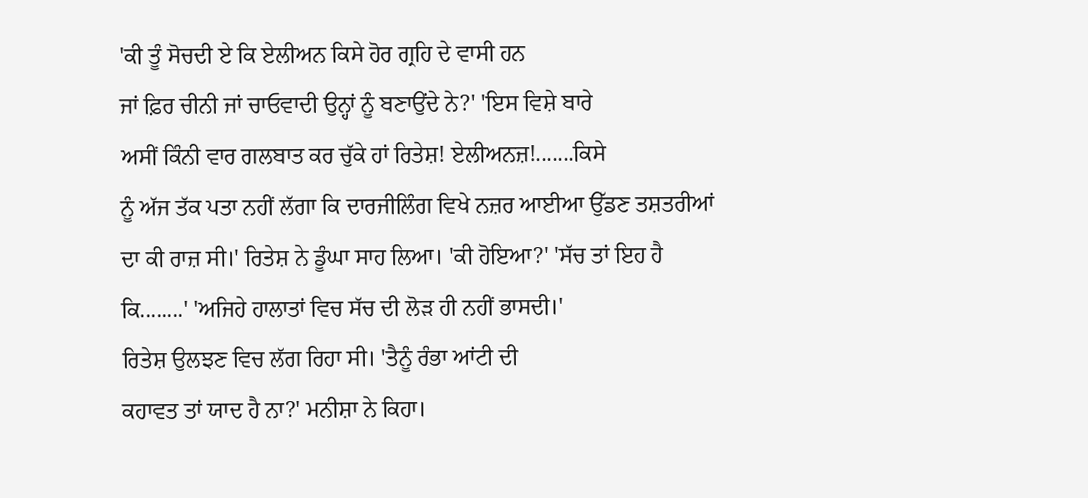'ਕੀ ਤੂੰ ਸੋਚਦੀ ਏ ਕਿ ਏਲੀਅਨ ਕਿਸੇ ਹੋਰ ਗ੍ਰਹਿ ਦੇ ਵਾਸੀ ਹਨ
ਜਾਂ ਫ਼ਿਰ ਚੀਨੀ ਜਾਂ ਚਾਓਵਾਦੀ ਉਨ੍ਹਾਂ ਨੂੰ ਬਣਾਉਂਦੇ ਨੇ?' 'ਇਸ ਵਿਸ਼ੇ ਬਾਰੇ
ਅਸੀਂ ਕਿੰਨੀ ਵਾਰ ਗਲਬਾਤ ਕਰ ਚੁੱਕੇ ਹਾਂ ਰਿਤੇਸ਼! ਏਲੀਅਨਜ਼!.......ਕਿਸੇ
ਨੂੰ ਅੱਜ ਤੱਕ ਪਤਾ ਨਹੀਂ ਲੱਗਾ ਕਿ ਦਾਰਜੀਲਿੰਗ ਵਿਖੇ ਨਜ਼ਰ ਆਈਆ ਉੱਡਣ ਤਸ਼ਤਰੀਆਂ
ਦਾ ਕੀ ਰਾਜ਼ ਸੀ।' ਰਿਤੇਸ਼ ਨੇ ਡੂੰਘਾ ਸਾਹ ਲਿਆ। 'ਕੀ ਹੋਇਆ?' 'ਸੱਚ ਤਾਂ ਇਹ ਹੈ
ਕਿ........' 'ਅਜਿਹੇ ਹਾਲਾਤਾਂ ਵਿਚ ਸੱਚ ਦੀ ਲੋੜ ਹੀ ਨਹੀਂ ਭਾਸਦੀ।'
ਰਿਤੇਸ਼ ਉਲਝਣ ਵਿਚ ਲੱਗ ਰਿਹਾ ਸੀ। 'ਤੈਨੂੰ ਰੰਭਾ ਆਂਟੀ ਦੀ
ਕਹਾਵਤ ਤਾਂ ਯਾਦ ਹੈ ਨਾ?' ਮਨੀਸ਼ਾ ਨੇ ਕਿਹਾ।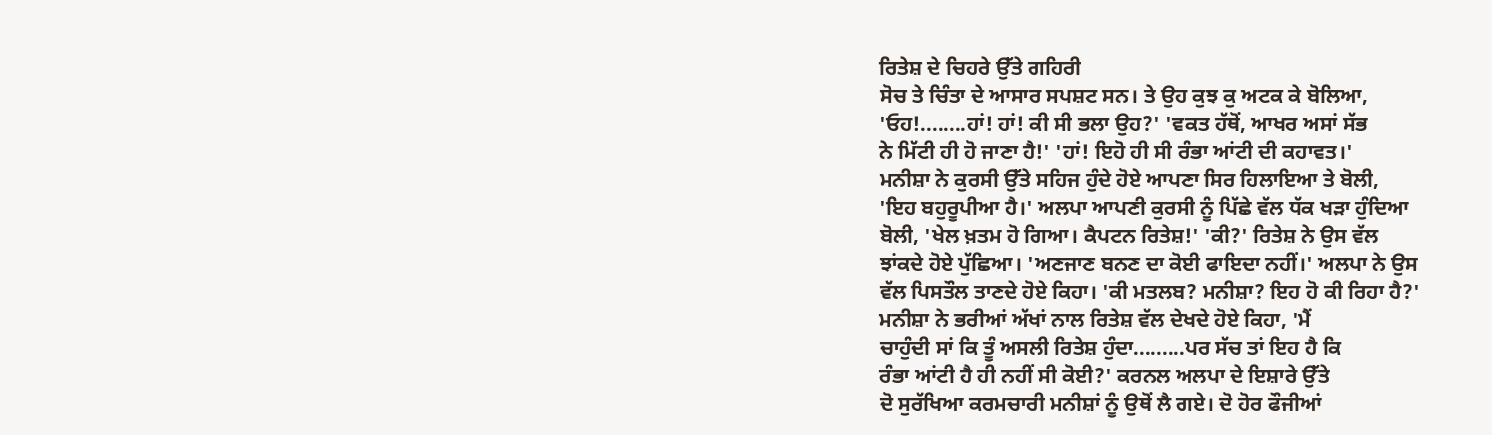ਰਿਤੇਸ਼ ਦੇ ਚਿਹਰੇ ਉੱਤੇ ਗਹਿਰੀ
ਸੋਚ ਤੇ ਚਿੰਤਾ ਦੇ ਆਸਾਰ ਸਪਸ਼ਟ ਸਨ। ਤੇ ਉਹ ਕੁਝ ਕੁ ਅਟਕ ਕੇ ਬੋਲਿਆ,
'ਓਹ!........ਹਾਂ! ਹਾਂ! ਕੀ ਸੀ ਭਲਾ ਉਹ?' 'ਵਕਤ ਹੱਥੋਂ, ਆਖਰ ਅਸਾਂ ਸੱਭ
ਨੇ ਮਿੱਟੀ ਹੀ ਹੋ ਜਾਣਾ ਹੈ!' 'ਹਾਂ! ਇਹੋ ਹੀ ਸੀ ਰੰਭਾ ਆਂਟੀ ਦੀ ਕਹਾਵਤ।'
ਮਨੀਸ਼ਾ ਨੇ ਕੁਰਸੀ ਉੱਤੇ ਸਹਿਜ ਹੁੰਦੇ ਹੋਏ ਆਪਣਾ ਸਿਰ ਹਿਲਾਇਆ ਤੇ ਬੋਲੀ,
'ਇਹ ਬਹੁਰੂਪੀਆ ਹੈ।' ਅਲਪਾ ਆਪਣੀ ਕੁਰਸੀ ਨੂੰ ਪਿੱਛੇ ਵੱਲ ਧੱਕ ਖੜਾ ਹੁੰਦਿਆ
ਬੋਲੀ, 'ਖੇਲ ਖ਼ਤਮ ਹੋ ਗਿਆ। ਕੈਪਟਨ ਰਿਤੇਸ਼!' 'ਕੀ?' ਰਿਤੇਸ਼ ਨੇ ਉਸ ਵੱਲ
ਝਾਂਕਦੇ ਹੋਏ ਪੁੱਛਿਆ। 'ਅਣਜਾਣ ਬਨਣ ਦਾ ਕੋਈ ਫਾਇਦਾ ਨਹੀਂ।' ਅਲਪਾ ਨੇ ਉਸ
ਵੱਲ ਪਿਸਤੌਲ ਤਾਣਦੇ ਹੋਏ ਕਿਹਾ। 'ਕੀ ਮਤਲਬ? ਮਨੀਸ਼ਾ? ਇਹ ਹੋ ਕੀ ਰਿਹਾ ਹੈ?'
ਮਨੀਸ਼ਾ ਨੇ ਭਰੀਆਂ ਅੱਖਾਂ ਨਾਲ ਰਿਤੇਸ਼ ਵੱਲ ਦੇਖਦੇ ਹੋਏ ਕਿਹਾ, 'ਮੈਂ
ਚਾਹੁੰਦੀ ਸਾਂ ਕਿ ਤੂੰ ਅਸਲੀ ਰਿਤੇਸ਼ ਹੁੰਦਾ.........ਪਰ ਸੱਚ ਤਾਂ ਇਹ ਹੈ ਕਿ
ਰੰਭਾ ਆਂਟੀ ਹੈ ਹੀ ਨਹੀਂ ਸੀ ਕੋਈ?' ਕਰਨਲ ਅਲਪਾ ਦੇ ਇਸ਼ਾਰੇ ਉੱਤੇ
ਦੋ ਸੁਰੱਖਿਆ ਕਰਮਚਾਰੀ ਮਨੀਸ਼ਾਂ ਨੂੰ ਉਥੋਂ ਲੈ ਗਏ। ਦੋ ਹੋਰ ਫੌਜੀਆਂ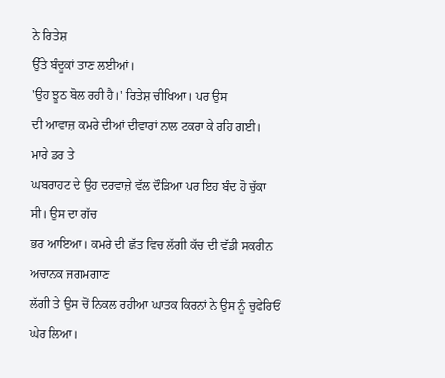ਨੇ ਰਿਤੇਸ਼
ਉੱਤੇ ਬੰਦੂਕਾਂ ਤਾਣ ਲਈਆਂ।
'ਉਹ ਝੂਠ ਬੋਲ ਰਹੀ ਹੈ।' ਰਿਤੇਸ਼ ਚੀਖਿਆ। ਪਰ ਉਸ
ਦੀ ਆਵਾਜ਼ ਕਮਰੇ ਦੀਆਂ ਦੀਵਾਰਾਂ ਨਾਲ ਟਕਰਾ ਕੇ ਰਹਿ ਗਈ।
ਮਾਰੇ ਡਰ ਤੇ
ਘਬਰਾਹਟ ਦੇ ਉਹ ਦਰਵਾਜ਼ੇ ਵੱਲ ਦੌੜਿਆ ਪਰ ਇਹ ਬੰਦ ਹੋ ਚੁੱਕਾ ਸੀ। ਉਸ ਦਾ ਗੱਚ
ਭਰ ਆਇਆ। ਕਮਰੇ ਦੀ ਛੱਤ ਵਿਚ ਲੱਗੀ ਕੱਚ ਦੀ ਵੱਡੀ ਸਕਰੀਨ ਅਚਾਨਕ ਜਗਮਗਾਣ
ਲੱਗੀ ਤੇ ਉਸ ਚੋਂ ਨਿਕਲ ਰਹੀਆ ਘਾਤਕ ਕਿਰਨਾਂ ਨੇ ਉਸ ਨੂੰ ਚੁਫੇਰਿਓਂ ਘੇਰ ਲਿਆ।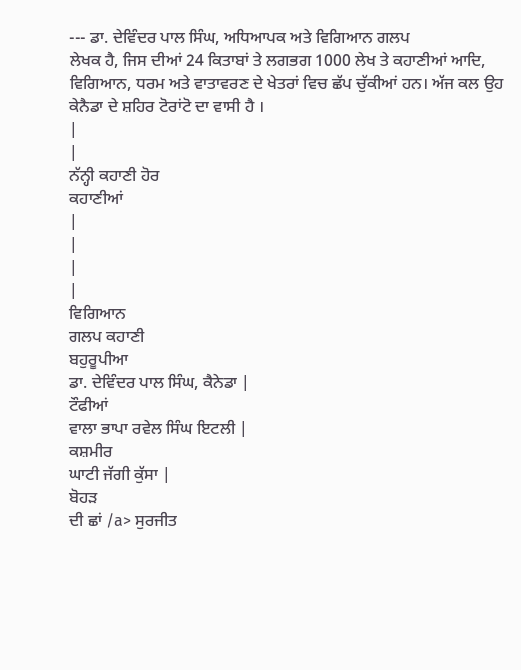--- ਡਾ. ਦੇਵਿੰਦਰ ਪਾਲ ਸਿੰਘ, ਅਧਿਆਪਕ ਅਤੇ ਵਿਗਿਆਨ ਗਲਪ
ਲੇਖਕ ਹੈ, ਜਿਸ ਦੀਆਂ 24 ਕਿਤਾਬਾਂ ਤੇ ਲਗਭਗ 1000 ਲੇਖ ਤੇ ਕਹਾਣੀਆਂ ਆਦਿ,
ਵਿਗਿਆਨ, ਧਰਮ ਅਤੇ ਵਾਤਾਵਰਣ ਦੇ ਖੇਤਰਾਂ ਵਿਚ ਛੱਪ ਚੁੱਕੀਆਂ ਹਨ। ਅੱਜ ਕਲ ਉਹ
ਕੇਨੈਡਾ ਦੇ ਸ਼ਹਿਰ ਟੋਰਾਂਟੋ ਦਾ ਵਾਸੀ ਹੈ ।
|
|
ਨੱਨ੍ਹੀ ਕਹਾਣੀ ਹੋਰ
ਕਹਾਣੀਆਂ
|
|
|
|
ਵਿਗਿਆਨ
ਗਲਪ ਕਹਾਣੀ
ਬਹੁਰੂਪੀਆ
ਡਾ. ਦੇਵਿੰਦਰ ਪਾਲ ਸਿੰਘ, ਕੈਨੇਡਾ |
ਟੌਫੀਆਂ
ਵਾਲਾ ਭਾਪਾ ਰਵੇਲ ਸਿੰਘ ਇਟਲੀ |
ਕਸ਼ਮੀਰ
ਘਾਟੀ ਜੱਗੀ ਕੁੱਸਾ |
ਬੋਹੜ
ਦੀ ਛਾਂ /a> ਸੁਰਜੀਤ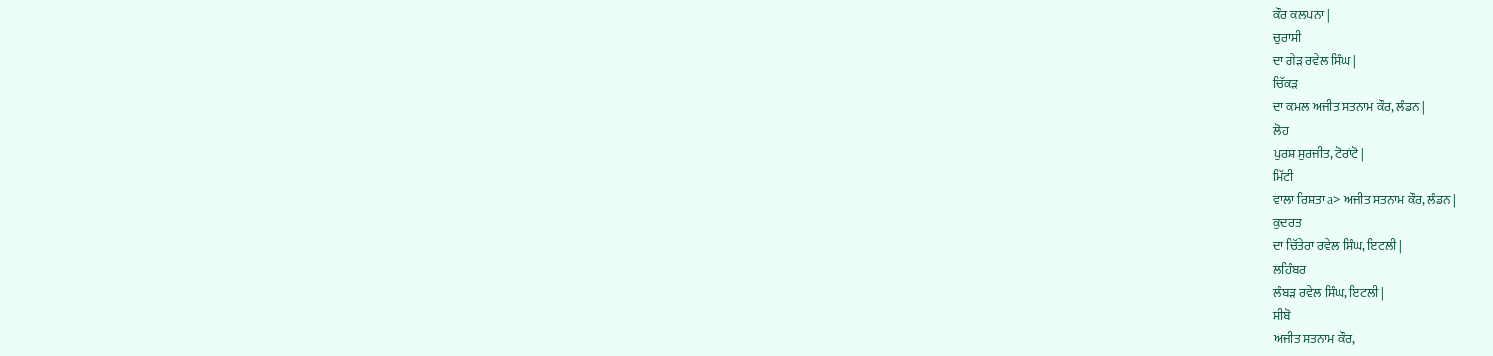ਕੌਰ ਕਲਪਨਾ |
ਚੁਰਾਸੀ
ਦਾ ਗੇੜ ਰਵੇਲ ਸਿੰਘ |
ਚਿੱਕੜ
ਦਾ ਕਮਲ ਅਜੀਤ ਸਤਨਾਮ ਕੌਰ, ਲੰਡਨ |
ਲੋਹ
ਪੁਰਸ਼ ਸੁਰਜੀਤ, ਟੋਰਾਂਟੋ |
ਮਿੱਟੀ
ਵਾਲਾ ਰਿਸ਼ਤਾ a> ਅਜੀਤ ਸਤਨਾਮ ਕੌਰ, ਲੰਡਨ |
ਕੁਦਰਤ
ਦਾ ਚਿੱਤੇਰਾ ਰਵੇਲ ਸਿੰਘ, ਇਟਲੀ |
ਲਹਿੰਬਰ
ਲੰਬੜ ਰਵੇਲ ਸਿੰਘ, ਇਟਲੀ |
ਸੀਬੋ
ਅਜੀਤ ਸਤਨਾਮ ਕੌਰ,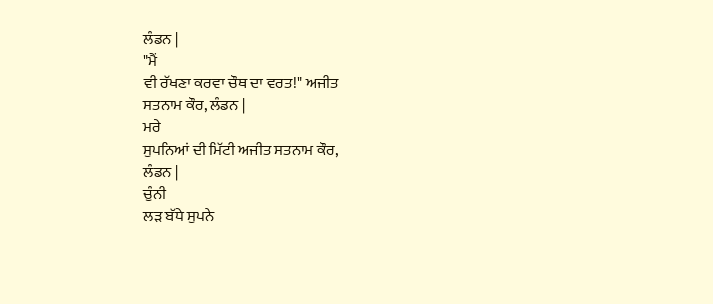ਲੰਡਨ |
"ਮੈਂ
ਵੀ ਰੱਖਣਾ ਕਰਵਾ ਚੌਥ ਦਾ ਵਰਤ!" ਅਜੀਤ
ਸਤਨਾਮ ਕੌਰ, ਲੰਡਨ |
ਮਰੇ
ਸੁਪਨਿਆਂ ਦੀ ਮਿੱਟੀ ਅਜੀਤ ਸਤਨਾਮ ਕੌਰ,
ਲੰਡਨ |
ਚੁੰਨੀ
ਲੜ ਬੱਧੇ ਸੁਪਨੇ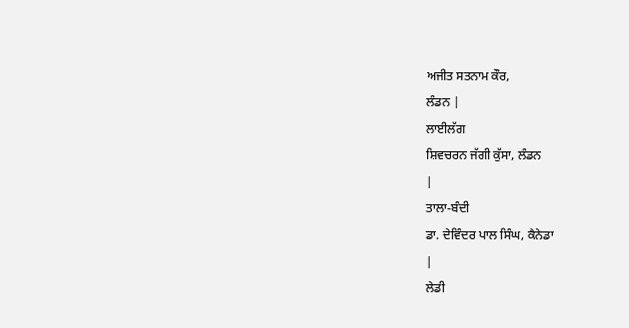ਅਜੀਤ ਸਤਨਾਮ ਕੌਰ,
ਲੰਡਨ |
ਲਾਈਲੱਗ
ਸ਼ਿਵਚਰਨ ਜੱਗੀ ਕੁੱਸਾ, ਲੰਡਨ
|
ਤਾਲਾ-ਬੰਦੀ
ਡਾ. ਦੇਵਿੰਦਰ ਪਾਲ ਸਿੰਘ, ਕੈਨੇਡਾ
|
ਲੇਡੀ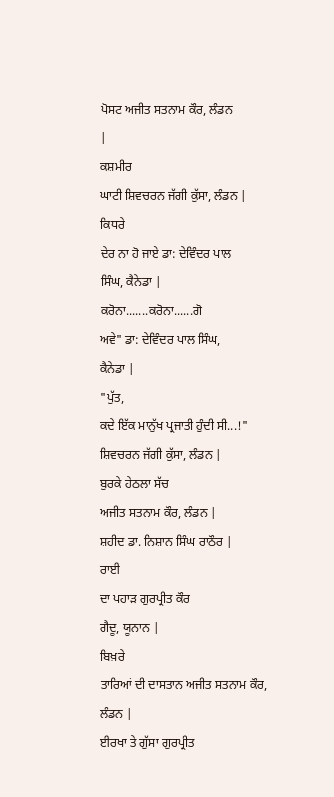ਪੋਸਟ ਅਜੀਤ ਸਤਨਾਮ ਕੌਰ, ਲੰਡਨ
|
ਕਸ਼ਮੀਰ
ਘਾਟੀ ਸ਼ਿਵਚਰਨ ਜੱਗੀ ਕੁੱਸਾ, ਲੰਡਨ |
ਕਿਧਰੇ
ਦੇਰ ਨਾ ਹੋ ਜਾਏ ਡਾ: ਦੇਵਿੰਦਰ ਪਾਲ
ਸਿੰਘ, ਕੈਨੇਡਾ |
ਕਰੋਨਾ.......ਕਰੋਨਾ......ਗੋ
ਅਵੇ" ਡਾ: ਦੇਵਿੰਦਰ ਪਾਲ ਸਿੰਘ,
ਕੈਨੇਡਾ |
"ਪੁੱਤ,
ਕਦੇ ਇੱਕ ਮਾਨੁੱਖ ਪ੍ਰਜਾਤੀ ਹੁੰਦੀ ਸੀ...!"
ਸ਼ਿਵਚਰਨ ਜੱਗੀ ਕੁੱਸਾ, ਲੰਡਨ |
ਬੁਰਕੇ ਹੇਠਲਾ ਸੱਚ
ਅਜੀਤ ਸਤਨਾਮ ਕੌਰ, ਲੰਡਨ |
ਸ਼ਹੀਦ ਡਾ. ਨਿਸ਼ਾਨ ਸਿੰਘ ਰਾਠੌਰ |
ਰਾਈ
ਦਾ ਪਹਾੜ ਗੁਰਪ੍ਰੀਤ ਕੌਰ
ਗੈਦੂ, ਯੂਨਾਨ |
ਬਿਖ਼ਰੇ
ਤਾਰਿਆਂ ਦੀ ਦਾਸਤਾਨ ਅਜੀਤ ਸਤਨਾਮ ਕੌਰ,
ਲੰਡਨ |
ਈਰਖਾ ਤੇ ਗੁੱਸਾ ਗੁਰਪ੍ਰੀਤ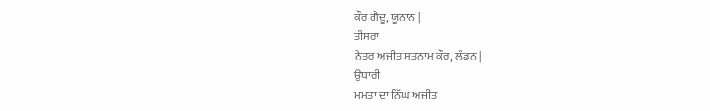ਕੌਰ ਗੈਦੂ, ਯੂਨਾਨ |
ਤੀਸਰਾ
ਨੇਤਰ ਅਜੀਤ ਸਤਨਾਮ ਕੌਰ, ਲੰਡਨ |
ਉਧਾਰੀ
ਮਮਤਾ ਦਾ ਨਿੱਘ ਅਜੀਤ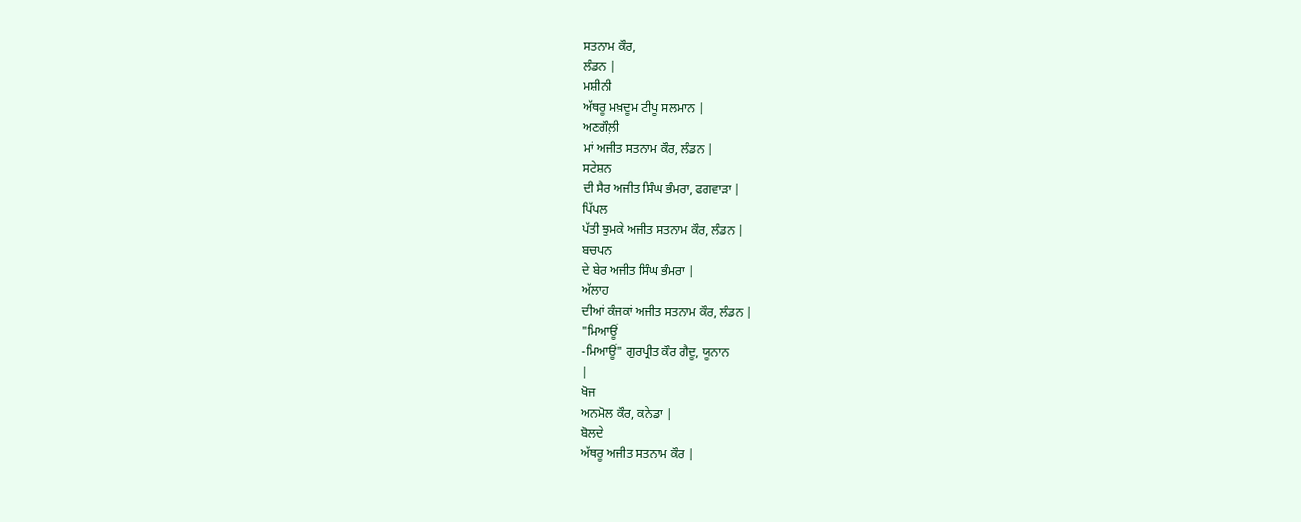ਸਤਨਾਮ ਕੌਰ,
ਲੰਡਨ |
ਮਸ਼ੀਨੀ
ਅੱਥਰੂ ਮਖ਼ਦੂਮ ਟੀਪੂ ਸਲਮਾਨ |
ਅਣਗੌਲ਼ੀ
ਮਾਂ ਅਜੀਤ ਸਤਨਾਮ ਕੌਰ, ਲੰਡਨ |
ਸਟੇਸ਼ਨ
ਦੀ ਸੈਰ ਅਜੀਤ ਸਿੰਘ ਭੰਮਰਾ, ਫਗਵਾੜਾ |
ਪਿੱਪਲ
ਪੱਤੀ ਝੁਮਕੇ ਅਜੀਤ ਸਤਨਾਮ ਕੌਰ, ਲੰਡਨ |
ਬਚਪਨ
ਦੇ ਬੇਰ ਅਜੀਤ ਸਿੰਘ ਭੰਮਰਾ |
ਅੱਲਾਹ
ਦੀਆਂ ਕੰਜਕਾਂ ਅਜੀਤ ਸਤਨਾਮ ਕੌਰ, ਲੰਡਨ |
"ਮਿਆਊਂ
-ਮਿਆਊਂ" ਗੁਰਪ੍ਰੀਤ ਕੌਰ ਗੈਦੂ, ਯੂਨਾਨ
|
ਖੋਜ
ਅਨਮੋਲ ਕੌਰ, ਕਨੇਡਾ |
ਬੋਲਦੇ
ਅੱਥਰੂ ਅਜੀਤ ਸਤਨਾਮ ਕੌਰ |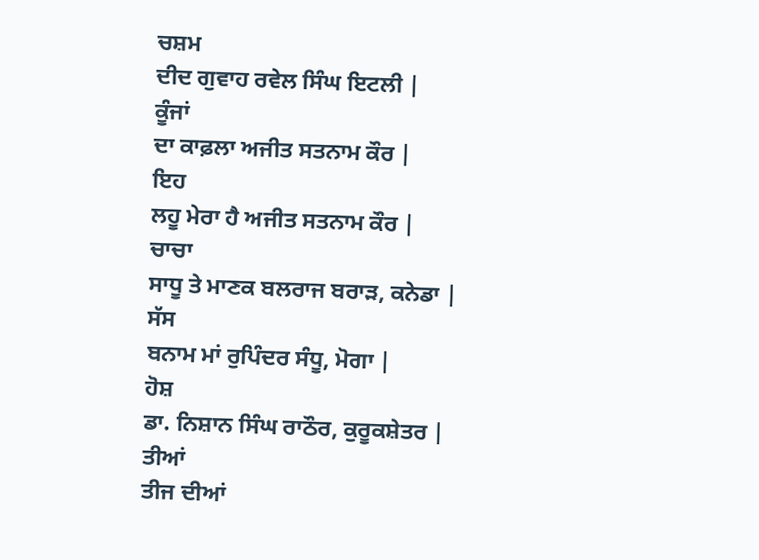ਚਸ਼ਮ
ਦੀਦ ਗੁਵਾਹ ਰਵੇਲ ਸਿੰਘ ਇਟਲੀ |
ਕੂੰਜਾਂ
ਦਾ ਕਾਫ਼ਲਾ ਅਜੀਤ ਸਤਨਾਮ ਕੌਰ |
ਇਹ
ਲਹੂ ਮੇਰਾ ਹੈ ਅਜੀਤ ਸਤਨਾਮ ਕੌਰ |
ਚਾਚਾ
ਸਾਧੂ ਤੇ ਮਾਣਕ ਬਲਰਾਜ ਬਰਾੜ, ਕਨੇਡਾ |
ਸੱਸ
ਬਨਾਮ ਮਾਂ ਰੁਪਿੰਦਰ ਸੰਧੂ, ਮੋਗਾ |
ਹੋਸ਼
ਡਾ. ਨਿਸ਼ਾਨ ਸਿੰਘ ਰਾਠੌਰ, ਕੁਰੂਕਸ਼ੇਤਰ |
ਤੀਆਂ
ਤੀਜ ਦੀਆਂ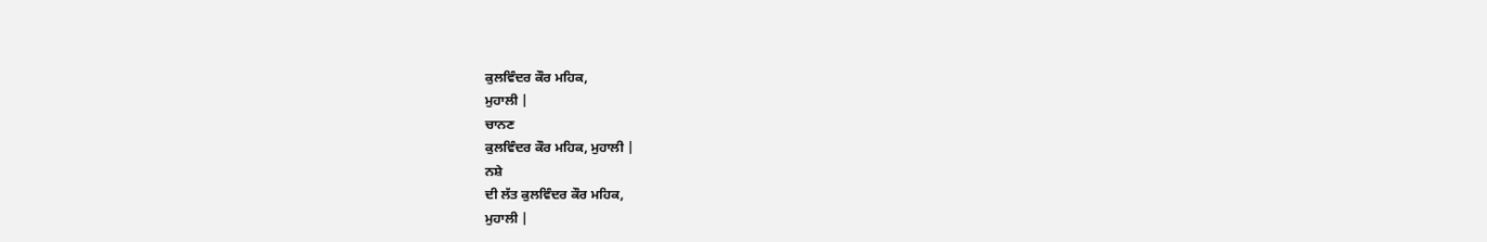ਕੁਲਵਿੰਦਰ ਕੌਰ ਮਹਿਕ,
ਮੁਹਾਲੀ |
ਚਾਨਣ
ਕੁਲਵਿੰਦਰ ਕੌਰ ਮਹਿਕ, ਮੁਹਾਲੀ |
ਨਸ਼ੇ
ਦੀ ਲੱਤ ਕੁਲਵਿੰਦਰ ਕੌਰ ਮਹਿਕ,
ਮੁਹਾਲੀ |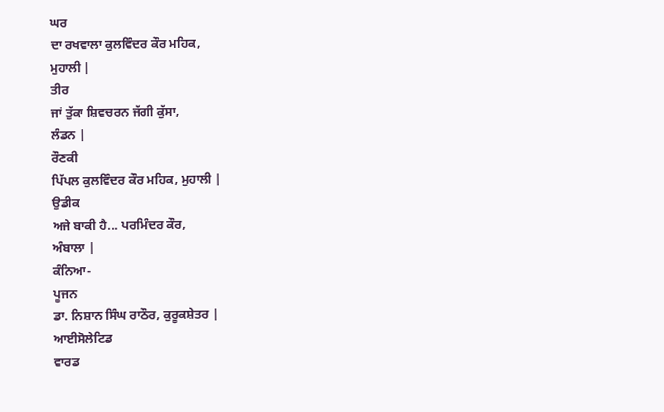ਘਰ
ਦਾ ਰਖਵਾਲਾ ਕੁਲਵਿੰਦਰ ਕੌਰ ਮਹਿਕ,
ਮੁਹਾਲੀ |
ਤੀਰ
ਜਾਂ ਤੁੱਕਾ ਸ਼ਿਵਚਰਨ ਜੱਗੀ ਕੁੱਸਾ,
ਲੰਡਨ |
ਰੌਣਕੀ
ਪਿੱਪਲ ਕੁਲਵਿੰਦਰ ਕੌਰ ਮਹਿਕ, ਮੁਹਾਲੀ |
ਉਡੀਕ
ਅਜੇ ਬਾਕੀ ਹੈ... ਪਰਮਿੰਦਰ ਕੌਰ,
ਅੰਬਾਲਾ |
ਕੰਨਿਆ-
ਪੂਜਨ
ਡਾ. ਨਿਸ਼ਾਨ ਸਿੰਘ ਰਾਠੌਰ, ਕੁਰੂਕਸ਼ੇਤਰ |
ਆਈਸੋਲੇਟਿਡ
ਵਾਰਡ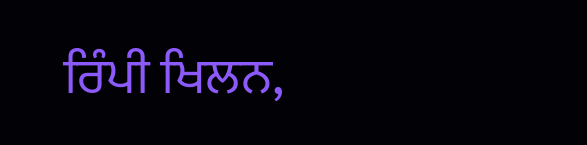ਰਿੰਪੀ ਖਿਲਨ,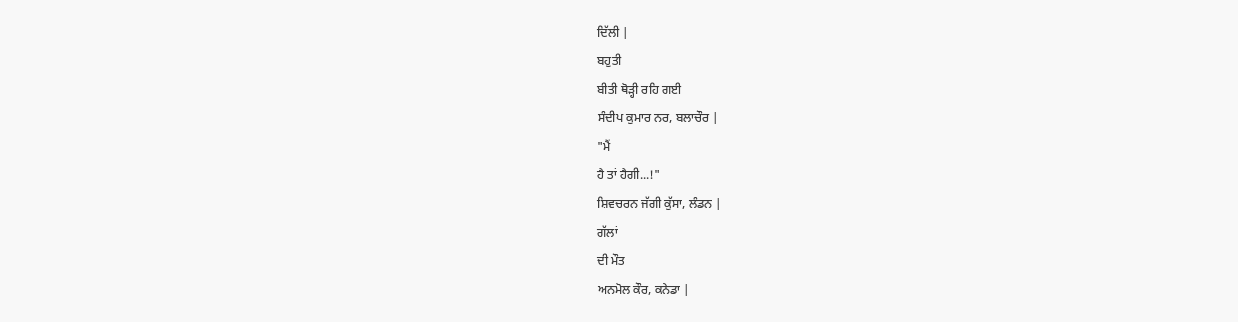ਦਿੱਲੀ |
ਬਹੁਤੀ
ਬੀਤੀ ਥੋੜ੍ਹੀ ਰਹਿ ਗਈ
ਸੰਦੀਪ ਕੁਮਾਰ ਨਰ, ਬਲਾਚੌਰ |
"ਮੈਂ
ਹੈ ਤਾਂ ਹੈਗੀ...!"
ਸ਼ਿਵਚਰਨ ਜੱਗੀ ਕੁੱਸਾ, ਲੰਡਨ |
ਗੱਲਾਂ
ਦੀ ਮੌਤ
ਅਨਮੋਲ ਕੌਰ, ਕਨੇਡਾ |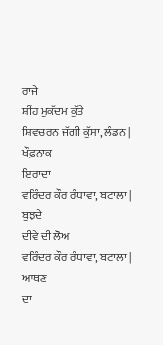ਰਾਜੇ
ਸ਼ੀਂਹ ਮੁਕੱਦਮ ਕੁੱਤੇ
ਸ਼ਿਵਚਰਨ ਜੱਗੀ ਕੁੱਸਾ, ਲੰਡਨ |
ਖੌਫ਼ਨਾਕ
ਇਰਾਦਾ
ਵਰਿੰਦਰ ਕੌਰ ਰੰਧਾਵਾ, ਬਟਾਲਾ |
ਬੁਝਦੇ
ਦੀਵੇ ਦੀ ਲੋਅ
ਵਰਿੰਦਰ ਕੌਰ ਰੰਧਾਵਾ, ਬਟਾਲਾ |
ਆਥਣ
ਦਾ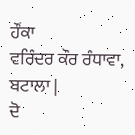ਹੌਂਕਾ
ਵਰਿੰਦਰ ਕੌਰ ਰੰਧਾਵਾ, ਬਟਾਲਾ |
ਦੋ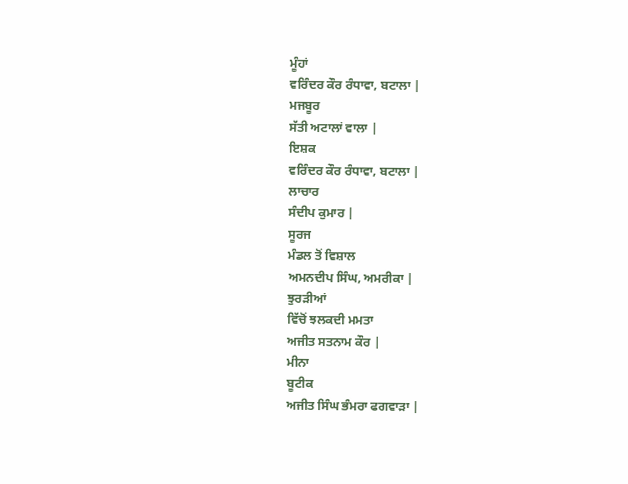ਮੂੰਹਾਂ
ਵਰਿੰਦਰ ਕੌਰ ਰੰਧਾਵਾ, ਬਟਾਲਾ |
ਮਜਬੂਰ
ਸੱਤੀ ਅਟਾਲਾਂ ਵਾਲਾ |
ਇਸ਼ਕ
ਵਰਿੰਦਰ ਕੌਰ ਰੰਧਾਵਾ, ਬਟਾਲਾ |
ਲਾਚਾਰ
ਸੰਦੀਪ ਕੁਮਾਰ |
ਸੂਰਜ
ਮੰਡਲ ਤੋਂ ਵਿਸ਼ਾਲ
ਅਮਨਦੀਪ ਸਿੰਘ, ਅਮਰੀਕਾ |
ਝੁਰੜੀਆਂ
ਵਿੱਚੋਂ ਝਲਕਦੀ ਮਮਤਾ
ਅਜੀਤ ਸਤਨਾਮ ਕੌਰ |
ਮੀਨਾ
ਬੂਟੀਕ
ਅਜੀਤ ਸਿੰਘ ਭੰਮਰਾ ਫਗਵਾੜਾ |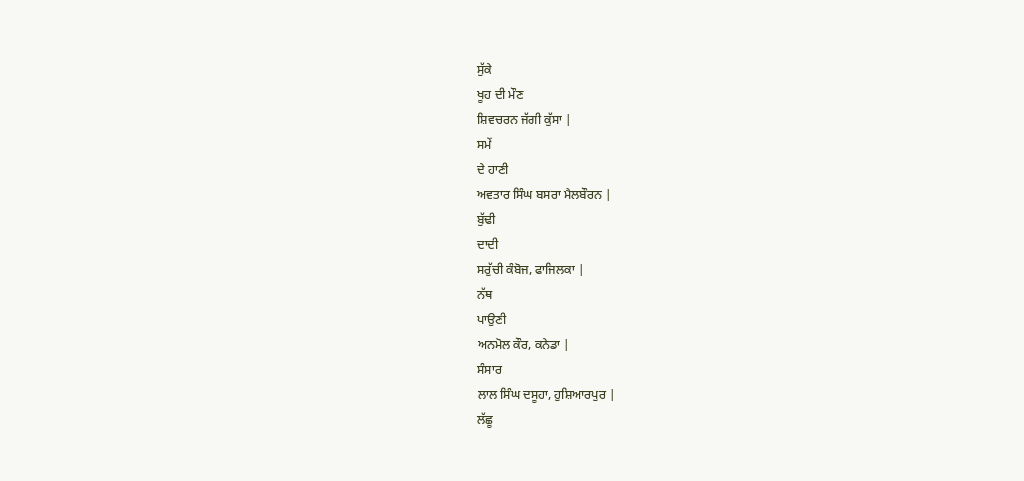ਸੁੱਕੇ
ਖੂਹ ਦੀ ਮੌਣ
ਸ਼ਿਵਚਰਨ ਜੱਗੀ ਕੁੱਸਾ |
ਸਮੇਂ
ਦੇ ਹਾਣੀ
ਅਵਤਾਰ ਸਿੰਘ ਬਸਰਾ ਮੈਲਬੌਰਨ |
ਬੁੱਢੀ
ਦਾਦੀ
ਸਰੁੱਚੀ ਕੰਬੋਜ, ਫਾਜਿਲਕਾ |
ਨੱਥ
ਪਾਉਣੀ
ਅਨਮੋਲ ਕੌਰ, ਕਨੇਡਾ |
ਸੰਸਾਰ
ਲਾਲ ਸਿੰਘ ਦਸੂਹਾ, ਹੁਸ਼ਿਆਰਪੁਰ |
ਲੱਛੂ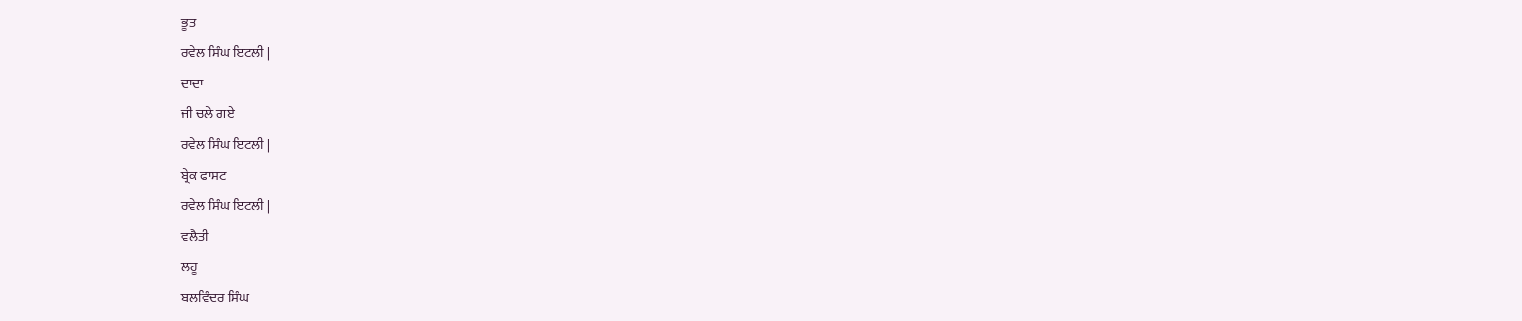ਭੂਤ
ਰਵੇਲ ਸਿੰਘ ਇਟਲੀ |
ਦਾਦਾ
ਜੀ ਚਲੇ ਗਏ
ਰਵੇਲ ਸਿੰਘ ਇਟਲੀ |
ਬ੍ਰੇਕ ਫਾਸਟ
ਰਵੇਲ ਸਿੰਘ ਇਟਲੀ |
ਵਲੈਤੀ
ਲਹੂ
ਬਲਵਿੰਦਰ ਸਿੰਘ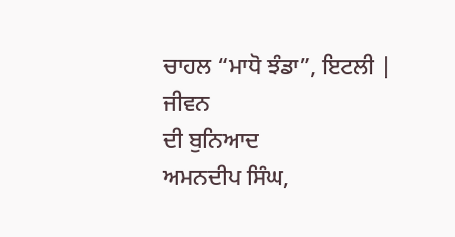ਚਾਹਲ “ਮਾਧੋ ਝੰਡਾ”, ਇਟਲੀ |
ਜੀਵਨ
ਦੀ ਬੁਨਿਆਦ
ਅਮਨਦੀਪ ਸਿੰਘ,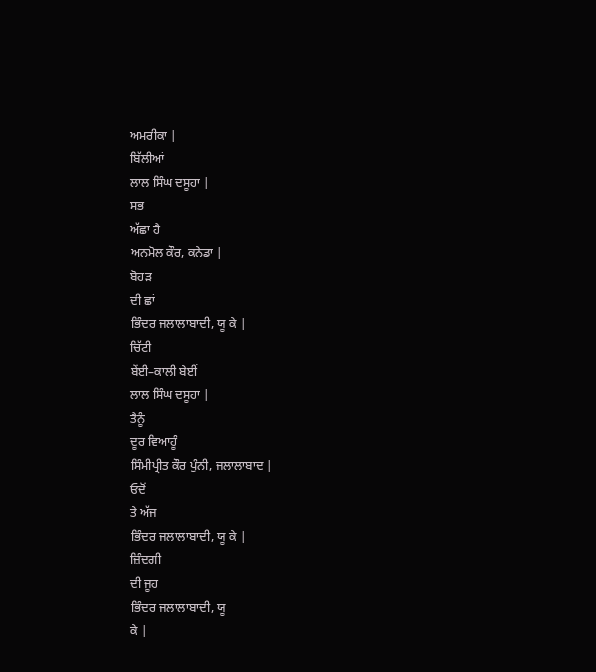ਅਮਰੀਕਾ |
ਬਿੱਲੀਆਂ
ਲਾਲ ਸਿੰਘ ਦਸੂਹਾ |
ਸਭ
ਅੱਛਾ ਹੈ
ਅਨਮੋਲ ਕੌਰ, ਕਨੇਡਾ |
ਬੋਹੜ
ਦੀ ਛਾਂ
ਭਿੰਦਰ ਜਲਾਲਾਬਾਦੀ, ਯੂ ਕੇ |
ਚਿੱਟੀ
ਬੇਂਈ–ਕਾਲੀ ਬੇਈਂ
ਲਾਲ ਸਿੰਘ ਦਸੂਹਾ |
ਤੈਨੂੰ
ਦੂਰ ਵਿਆਹੂੰ
ਸਿੰਮੀਪ੍ਰੀਤ ਕੌਰ ਪੁੰਨੀ, ਜਲਾਲਾਬਾਦ |
ਓਦੋਂ
ਤੇ ਅੱਜ
ਭਿੰਦਰ ਜਲਾਲਾਬਾਦੀ, ਯੂ ਕੇ |
ਜ਼ਿੰਦਗੀ
ਦੀ ਜੂਹ
ਭਿੰਦਰ ਜਲਾਲਾਬਾਦੀ, ਯੂ
ਕੇ |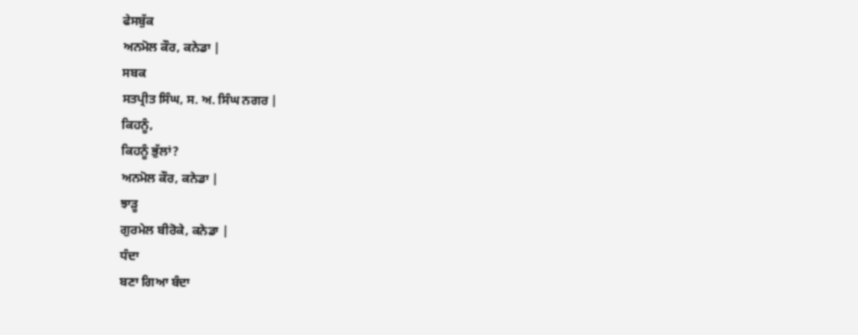ਫੇਸਬੁੱਕ
ਅਨਮੋਲ ਕੌਰ, ਕਨੇਡਾ |
ਸਬਕ
ਸਤਪ੍ਰੀਤ ਸਿੰਘ, ਸ. ਅ. ਸਿੰਘ ਨਗਰ |
ਕਿਹਨੂੰ,
ਕਿਹਨੂੰ ਭੁੱਲਾਂ?
ਅਨਮੋਲ ਕੌਰ, ਕਨੇਡਾ |
ਝਾੜੂ
ਗੁਰਮੇਲ ਬੀਰੋਕੇ, ਕਨੇਡਾ |
ਧੰਦਾ
ਬਣਾ ਗਿਆ ਬੰਦਾ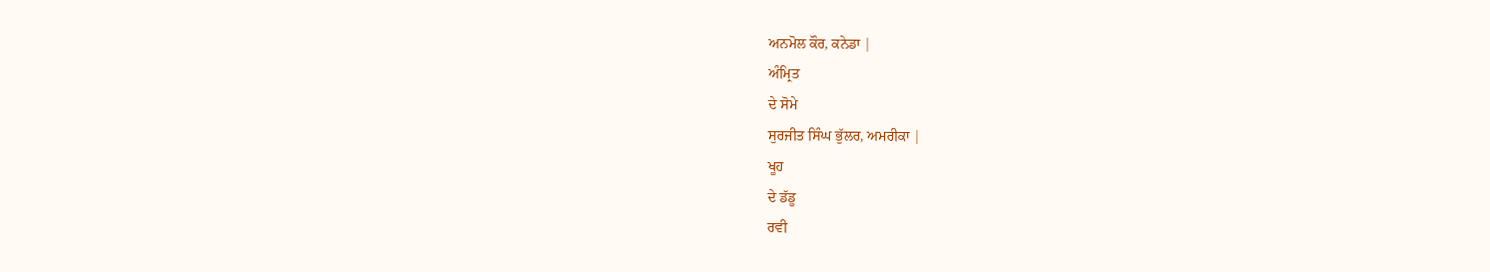ਅਨਮੋਲ ਕੌਰ, ਕਨੇਡਾ |
ਅੰਮ੍ਰਿਤ
ਦੇ ਸੋਮੇ
ਸੁਰਜੀਤ ਸਿੰਘ ਭੁੱਲਰ, ਅਮਰੀਕਾ |
ਖੂਹ
ਦੇ ਡੱਡੂ
ਰਵੀ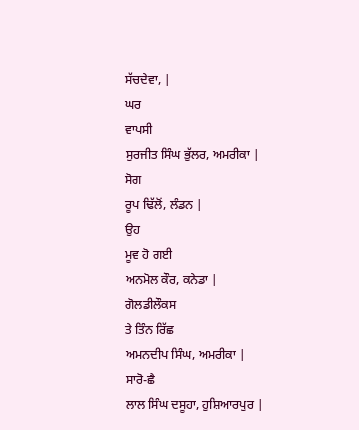ਸੱਚਦੇਵਾ, |
ਘਰ
ਵਾਪਸੀ
ਸੁਰਜੀਤ ਸਿੰਘ ਭੁੱਲਰ, ਅਮਰੀਕਾ |
ਸੋਗ
ਰੂਪ ਢਿੱਲੋਂ, ਲੰਡਨ |
ਉਹ
ਮੂਵ ਹੋ ਗਈ
ਅਨਮੋਲ ਕੌਰ, ਕਨੇਡਾ |
ਗੋਲਡੀਲੌਕਸ
ਤੇ ਤਿੰਨ ਰਿੱਛ
ਅਮਨਦੀਪ ਸਿੰਘ, ਅਮਰੀਕਾ |
ਸਾਰੋ-ਛੈ
ਲਾਲ ਸਿੰਘ ਦਸੂਹਾ, ਹੁਸ਼ਿਆਰਪੁਰ |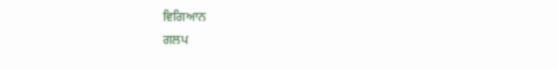ਵਿਗਿਆਨ
ਗਲਪ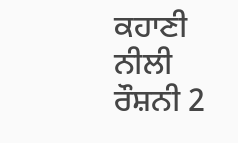ਕਹਾਣੀ
ਨੀਲੀ ਰੌਸ਼ਨੀ 2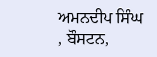ਅਮਨਦੀਪ ਸਿੰਘ , ਬੌਸਟਨ,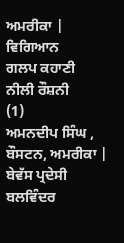ਅਮਰੀਕਾ |
ਵਿਗਿਆਨ
ਗਲਪ ਕਹਾਣੀ
ਨੀਲੀ ਰੌਸ਼ਨੀ
(1)
ਅਮਨਦੀਪ ਸਿੰਘ , ਬੌਸਟਨ, ਅਮਰੀਕਾ |
ਬੇਵੱਸ ਪ੍ਰਦੇਸੀ
ਬਲਵਿੰਦਰ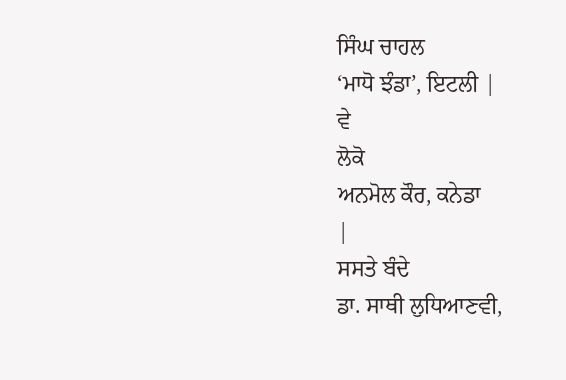ਸਿੰਘ ਚਾਹਲ
‘ਮਾਧੋ ਝੰਡਾ’, ਇਟਲੀ |
ਵੇ
ਲੋਕੋ
ਅਨਮੋਲ ਕੌਰ, ਕਨੇਡਾ
|
ਸਸਤੇ ਬੰਦੇ
ਡਾ. ਸਾਥੀ ਲੁਧਿਆਣਵੀ,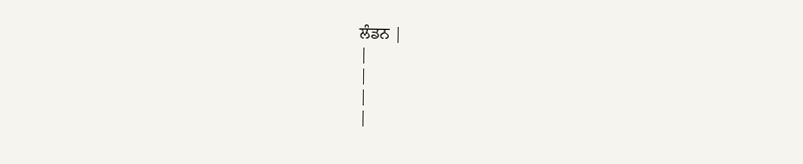ਲੰਡਨ |
|
|
|
|